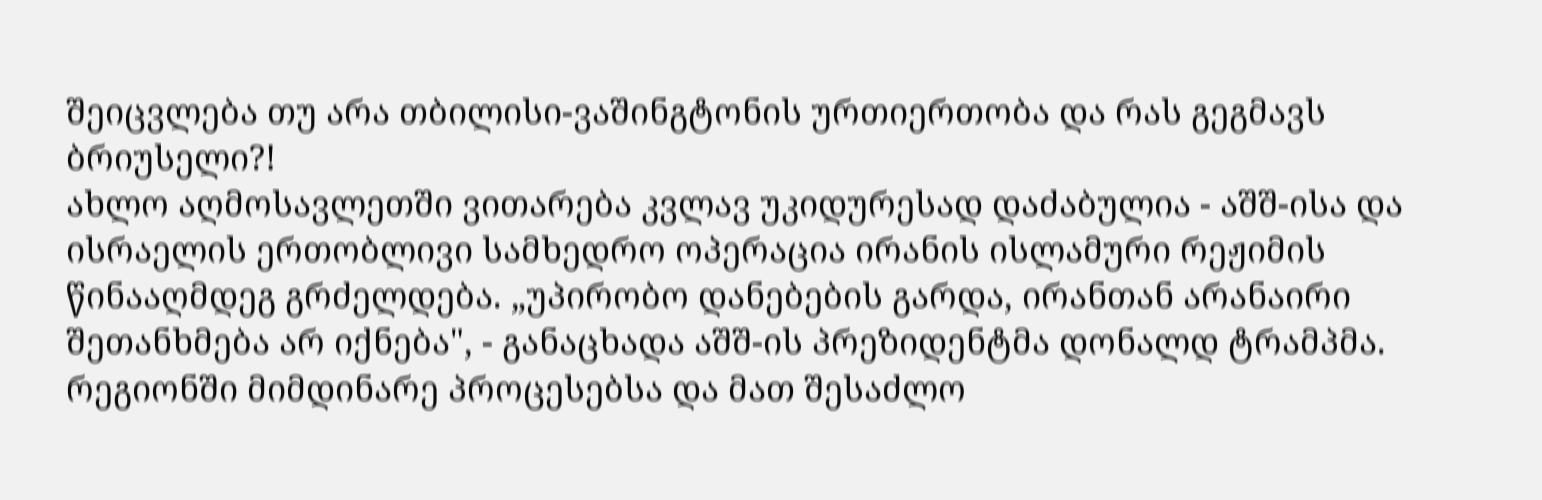შეიცვლება თუ არა თბილისი-ვაშინგტონის ურთიერთობა და რას გეგმავს ბრიუსელი?!
ახლო აღმოსავლეთში ვითარება კვლავ უკიდურესად დაძაბულია - აშშ-ისა და ისრაელის ერთობლივი სამხედრო ოპერაცია ირანის ისლამური რეჟიმის წინააღმდეგ გრძელდება. „უპირობო დანებების გარდა, ირანთან არანაირი შეთანხმება არ იქნება", - განაცხადა აშშ-ის პრეზიდენტმა დონალდ ტრამპმა. რეგიონში მიმდინარე პროცესებსა და მათ შესაძლო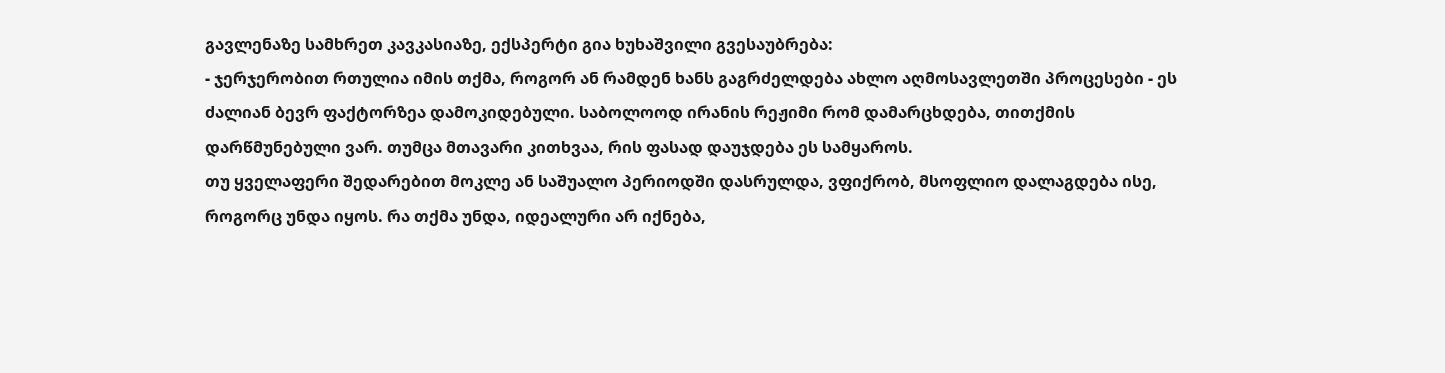გავლენაზე სამხრეთ კავკასიაზე, ექსპერტი გია ხუხაშვილი გვესაუბრება:
- ჯერჯერობით რთულია იმის თქმა, როგორ ან რამდენ ხანს გაგრძელდება ახლო აღმოსავლეთში პროცესები - ეს ძალიან ბევრ ფაქტორზეა დამოკიდებული. საბოლოოდ ირანის რეჟიმი რომ დამარცხდება, თითქმის დარწმუნებული ვარ. თუმცა მთავარი კითხვაა, რის ფასად დაუჯდება ეს სამყაროს.
თუ ყველაფერი შედარებით მოკლე ან საშუალო პერიოდში დასრულდა, ვფიქრობ, მსოფლიო დალაგდება ისე, როგორც უნდა იყოს. რა თქმა უნდა, იდეალური არ იქნება,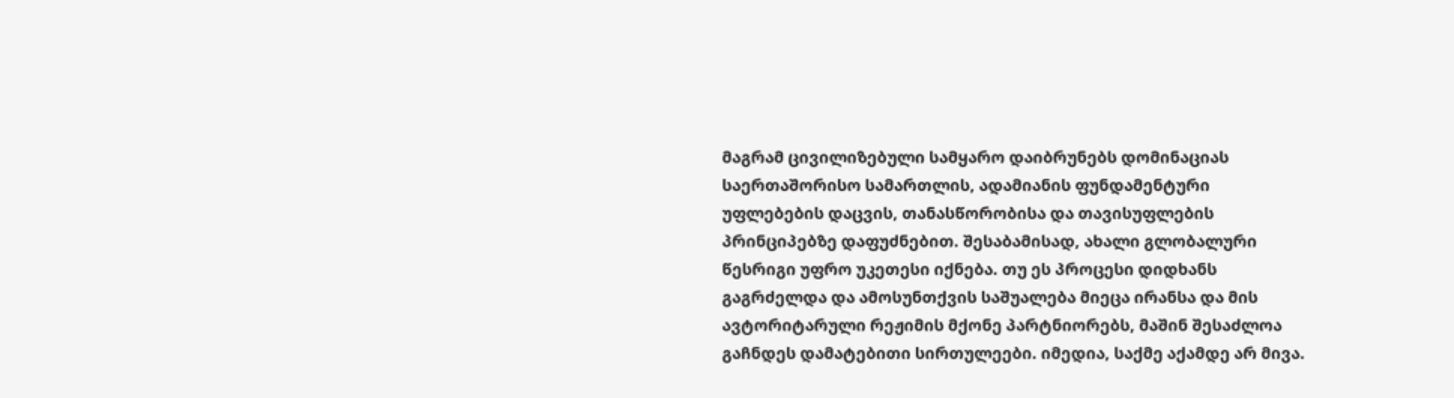მაგრამ ცივილიზებული სამყარო დაიბრუნებს დომინაციას საერთაშორისო სამართლის, ადამიანის ფუნდამენტური უფლებების დაცვის, თანასწორობისა და თავისუფლების პრინციპებზე დაფუძნებით. შესაბამისად, ახალი გლობალური წესრიგი უფრო უკეთესი იქნება. თუ ეს პროცესი დიდხანს გაგრძელდა და ამოსუნთქვის საშუალება მიეცა ირანსა და მის ავტორიტარული რეჟიმის მქონე პარტნიორებს, მაშინ შესაძლოა გაჩნდეს დამატებითი სირთულეები. იმედია, საქმე აქამდე არ მივა.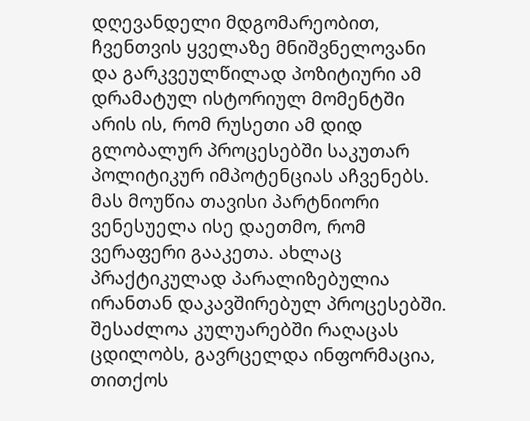დღევანდელი მდგომარეობით, ჩვენთვის ყველაზე მნიშვნელოვანი და გარკვეულწილად პოზიტიური ამ დრამატულ ისტორიულ მომენტში არის ის, რომ რუსეთი ამ დიდ გლობალურ პროცესებში საკუთარ პოლიტიკურ იმპოტენციას აჩვენებს. მას მოუწია თავისი პარტნიორი ვენესუელა ისე დაეთმო, რომ ვერაფერი გააკეთა. ახლაც პრაქტიკულად პარალიზებულია ირანთან დაკავშირებულ პროცესებში. შესაძლოა კულუარებში რაღაცას ცდილობს, გავრცელდა ინფორმაცია, თითქოს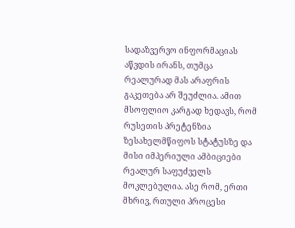სადაზვერვო ინფორმაციას აწვდის ირანს, თუმცა რეალურად მას არაფრის გაკეთება არ შეუძლია. ამით მსოფლიო კარგად ხედავს, რომ რუსეთის პრეტენზია ზესახელმწიფოს სტატუსზე და მისი იმპერიული ამბიციები რეალურ საფუძველს მოკლებულია. ასე რომ, ერთი მხრივ, რთული პროცესი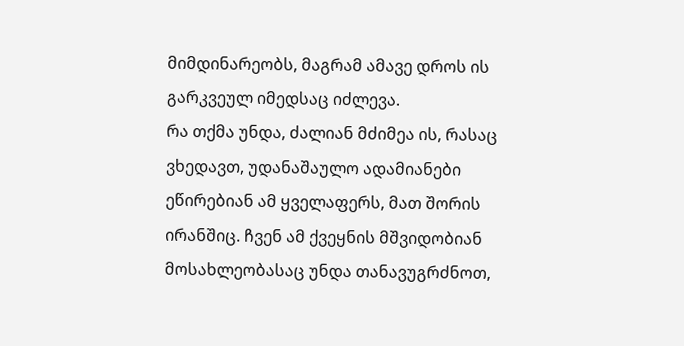მიმდინარეობს, მაგრამ ამავე დროს ის გარკვეულ იმედსაც იძლევა.
რა თქმა უნდა, ძალიან მძიმეა ის, რასაც ვხედავთ, უდანაშაულო ადამიანები ეწირებიან ამ ყველაფერს, მათ შორის ირანშიც. ჩვენ ამ ქვეყნის მშვიდობიან მოსახლეობასაც უნდა თანავუგრძნოთ,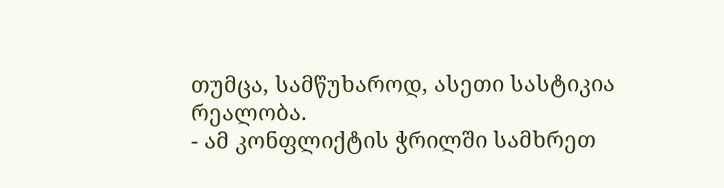თუმცა, სამწუხაროდ, ასეთი სასტიკია რეალობა.
- ამ კონფლიქტის ჭრილში სამხრეთ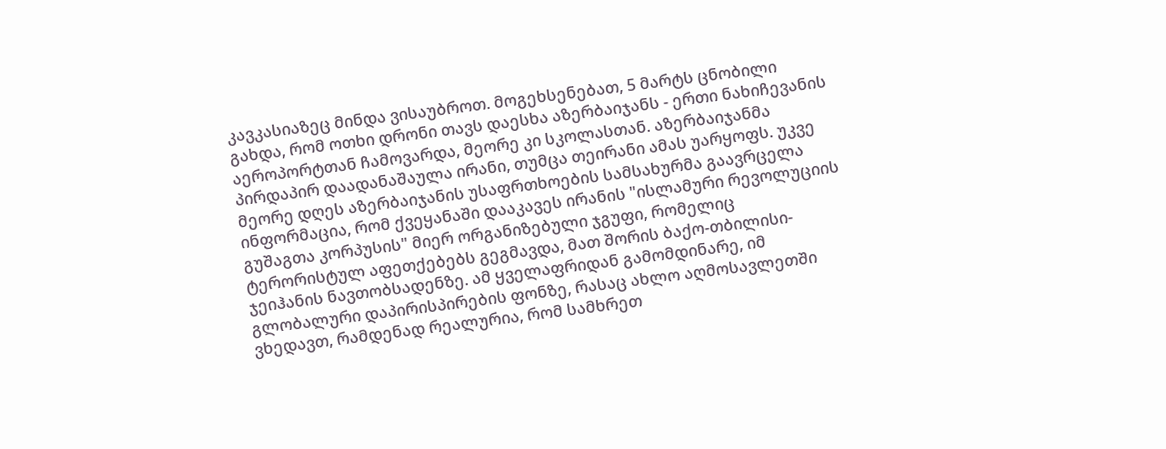კავკასიაზეც მინდა ვისაუბროთ. მოგეხსენებათ, 5 მარტს ცნობილი გახდა, რომ ოთხი დრონი თავს დაესხა აზერბაიჯანს - ერთი ნახიჩევანის აეროპორტთან ჩამოვარდა, მეორე კი სკოლასთან. აზერბაიჯანმა პირდაპირ დაადანაშაულა ირანი, თუმცა თეირანი ამას უარყოფს. უკვე მეორე დღეს აზერბაიჯანის უსაფრთხოების სამსახურმა გაავრცელა ინფორმაცია, რომ ქვეყანაში დააკავეს ირანის "ისლამური რევოლუციის გუშაგთა კორპუსის" მიერ ორგანიზებული ჯგუფი, რომელიც ტერორისტულ აფეთქებებს გეგმავდა, მათ შორის ბაქო-თბილისი-ჯეიჰანის ნავთობსადენზე. ამ ყველაფრიდან გამომდინარე, იმ გლობალური დაპირისპირების ფონზე, რასაც ახლო აღმოსავლეთში ვხედავთ, რამდენად რეალურია, რომ სამხრეთ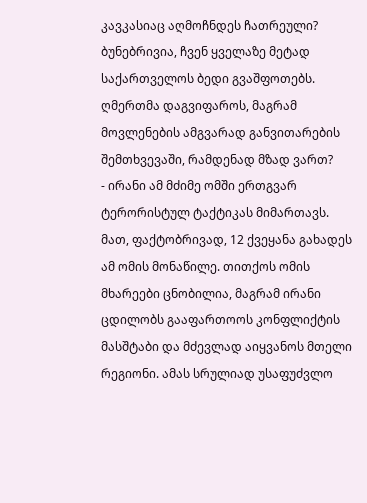კავკასიაც აღმოჩნდეს ჩათრეული? ბუნებრივია, ჩვენ ყველაზე მეტად საქართველოს ბედი გვაშფოთებს. ღმერთმა დაგვიფაროს, მაგრამ მოვლენების ამგვარად განვითარების შემთხვევაში, რამდენად მზად ვართ?
- ირანი ამ მძიმე ომში ერთგვარ ტერორისტულ ტაქტიკას მიმართავს. მათ, ფაქტობრივად, 12 ქვეყანა გახადეს ამ ომის მონაწილე. თითქოს ომის მხარეები ცნობილია, მაგრამ ირანი ცდილობს გააფართოოს კონფლიქტის მასშტაბი და მძევლად აიყვანოს მთელი რეგიონი. ამას სრულიად უსაფუძვლო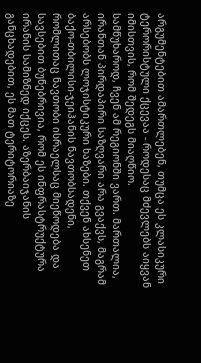არგუმენტებით ამართლებენ, თუმცა ეს კლასიკური ტერორისტული ქცევაა - როდესაც მძევლებს აიყვან იმისთვის, რომ შედეგს მიაღწიო.
სამწუხაროდ, ჩვენ ამ რეგიონში ვართ. მართალია, ირანთან პირდაპირი საზღვარი არა გვაქვს, მაგრამ არსებობს ლოჯისტიკური ხაზები. თქვენ ახსენეთ ბაქო-თბილისი-ჯეიჰანის ნავთობსადენი, რომლითაც ნავთობი ისრაელსაც მიეწოდება და სავსებით ბუნებრივია, რომ ეს ინფრასტრუქტურა ირანის სამიზნედ იქცეს. აზერბაიჯანის განცხადებით, ეს მათ ტერიტორიაზე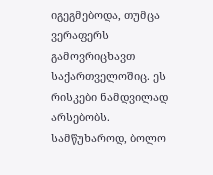იგეგმებოდა, თუმცა ვერაფერს გამოვრიცხავთ საქართველოშიც. ეს რისკები ნამდვილად არსებობს. სამწუხაროდ, ბოლო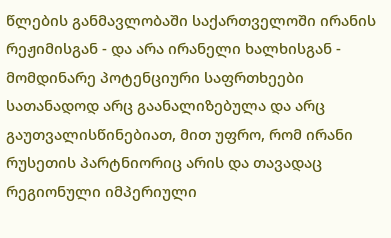წლების განმავლობაში საქართველოში ირანის რეჟიმისგან - და არა ირანელი ხალხისგან - მომდინარე პოტენციური საფრთხეები სათანადოდ არც გაანალიზებულა და არც გაუთვალისწინებიათ, მით უფრო, რომ ირანი რუსეთის პარტნიორიც არის და თავადაც რეგიონული იმპერიული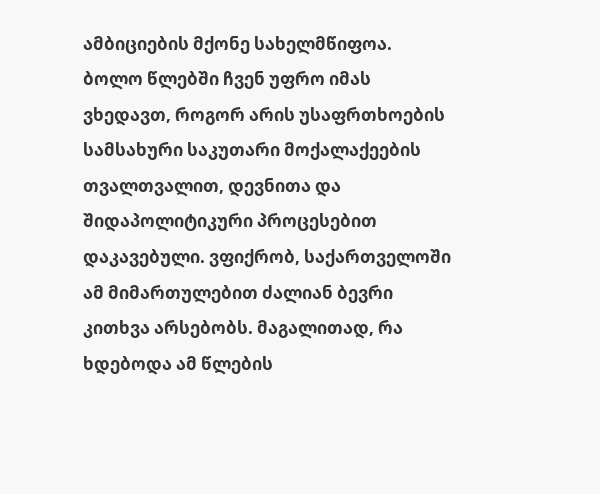ამბიციების მქონე სახელმწიფოა. ბოლო წლებში ჩვენ უფრო იმას ვხედავთ, როგორ არის უსაფრთხოების სამსახური საკუთარი მოქალაქეების თვალთვალით, დევნითა და შიდაპოლიტიკური პროცესებით დაკავებული. ვფიქრობ, საქართველოში ამ მიმართულებით ძალიან ბევრი კითხვა არსებობს. მაგალითად, რა ხდებოდა ამ წლების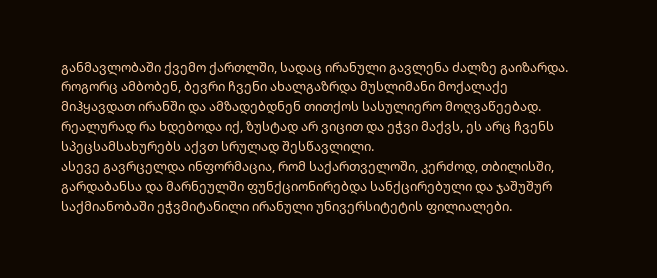განმავლობაში ქვემო ქართლში, სადაც ირანული გავლენა ძალზე გაიზარდა. როგორც ამბობენ, ბევრი ჩვენი ახალგაზრდა მუსლიმანი მოქალაქე მიჰყავდათ ირანში და ამზადებდნენ თითქოს სასულიერო მოღვაწეებად. რეალურად რა ხდებოდა იქ, ზუსტად არ ვიცით და ეჭვი მაქვს, ეს არც ჩვენს სპეცსამსახურებს აქვთ სრულად შესწავლილი.
ასევე გავრცელდა ინფორმაცია, რომ საქართველოში, კერძოდ, თბილისში, გარდაბანსა და მარნეულში ფუნქციონირებდა სანქცირებული და ჯაშუშურ საქმიანობაში ეჭვმიტანილი ირანული უნივერსიტეტის ფილიალები.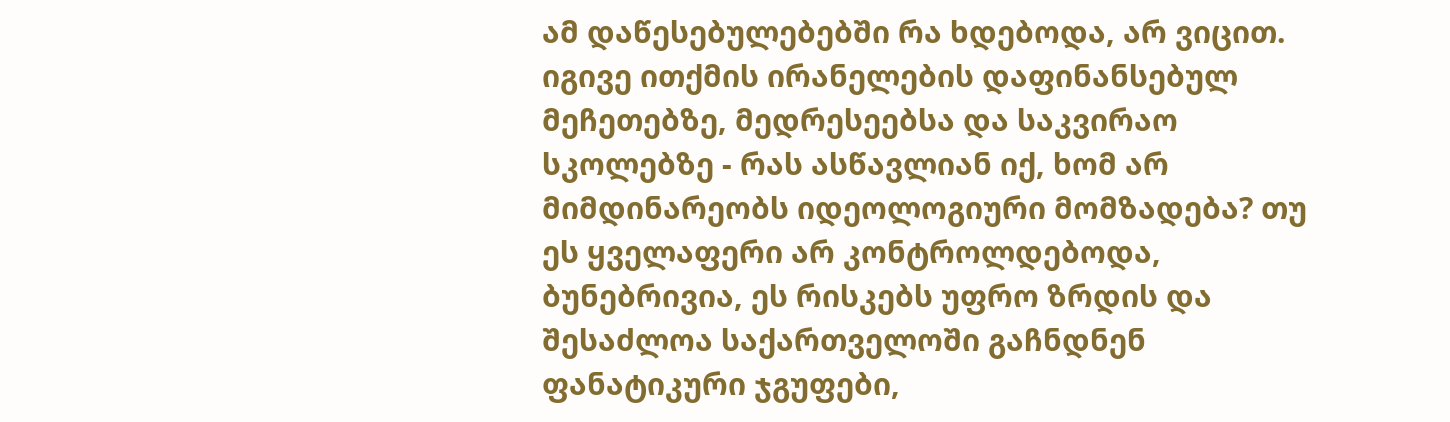ამ დაწესებულებებში რა ხდებოდა, არ ვიცით. იგივე ითქმის ირანელების დაფინანსებულ მეჩეთებზე, მედრესეებსა და საკვირაო სკოლებზე - რას ასწავლიან იქ, ხომ არ მიმდინარეობს იდეოლოგიური მომზადება? თუ ეს ყველაფერი არ კონტროლდებოდა, ბუნებრივია, ეს რისკებს უფრო ზრდის და შესაძლოა საქართველოში გაჩნდნენ ფანატიკური ჯგუფები,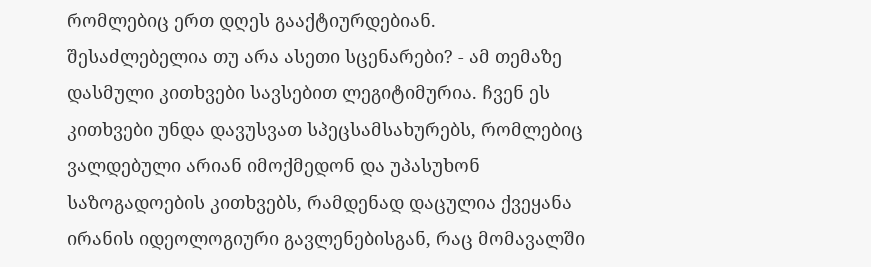რომლებიც ერთ დღეს გააქტიურდებიან.
შესაძლებელია თუ არა ასეთი სცენარები? - ამ თემაზე დასმული კითხვები სავსებით ლეგიტიმურია. ჩვენ ეს კითხვები უნდა დავუსვათ სპეცსამსახურებს, რომლებიც ვალდებული არიან იმოქმედონ და უპასუხონ საზოგადოების კითხვებს, რამდენად დაცულია ქვეყანა ირანის იდეოლოგიური გავლენებისგან, რაც მომავალში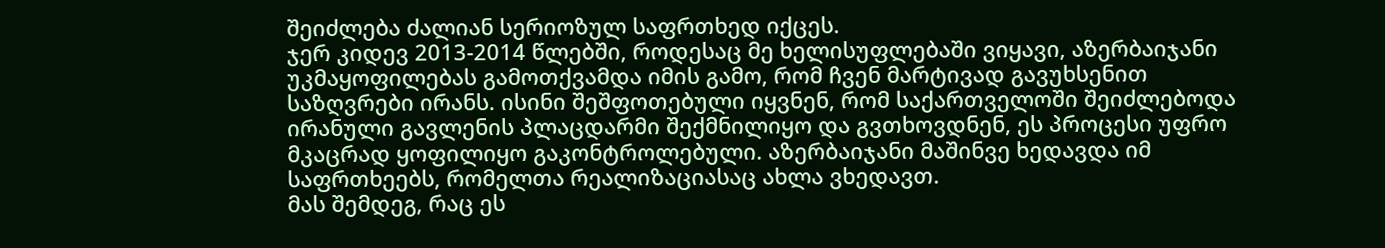შეიძლება ძალიან სერიოზულ საფრთხედ იქცეს.
ჯერ კიდევ 2013-2014 წლებში, როდესაც მე ხელისუფლებაში ვიყავი, აზერბაიჯანი უკმაყოფილებას გამოთქვამდა იმის გამო, რომ ჩვენ მარტივად გავუხსენით საზღვრები ირანს. ისინი შეშფოთებული იყვნენ, რომ საქართველოში შეიძლებოდა ირანული გავლენის პლაცდარმი შექმნილიყო და გვთხოვდნენ, ეს პროცესი უფრო მკაცრად ყოფილიყო გაკონტროლებული. აზერბაიჯანი მაშინვე ხედავდა იმ საფრთხეებს, რომელთა რეალიზაციასაც ახლა ვხედავთ.
მას შემდეგ, რაც ეს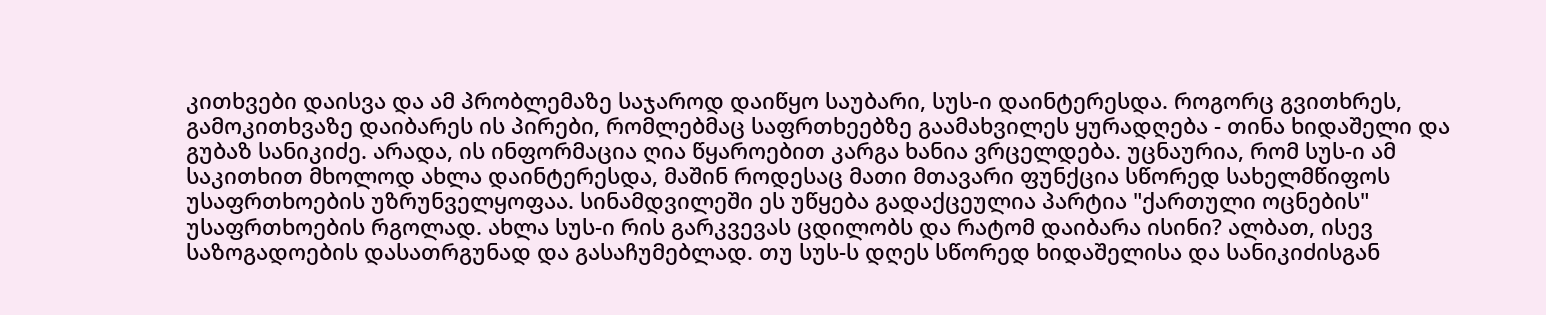კითხვები დაისვა და ამ პრობლემაზე საჯაროდ დაიწყო საუბარი, სუს-ი დაინტერესდა. როგორც გვითხრეს, გამოკითხვაზე დაიბარეს ის პირები, რომლებმაც საფრთხეებზე გაამახვილეს ყურადღება - თინა ხიდაშელი და გუბაზ სანიკიძე. არადა, ის ინფორმაცია ღია წყაროებით კარგა ხანია ვრცელდება. უცნაურია, რომ სუს-ი ამ საკითხით მხოლოდ ახლა დაინტერესდა, მაშინ როდესაც მათი მთავარი ფუნქცია სწორედ სახელმწიფოს უსაფრთხოების უზრუნველყოფაა. სინამდვილეში ეს უწყება გადაქცეულია პარტია "ქართული ოცნების" უსაფრთხოების რგოლად. ახლა სუს-ი რის გარკვევას ცდილობს და რატომ დაიბარა ისინი? ალბათ, ისევ საზოგადოების დასათრგუნად და გასაჩუმებლად. თუ სუს-ს დღეს სწორედ ხიდაშელისა და სანიკიძისგან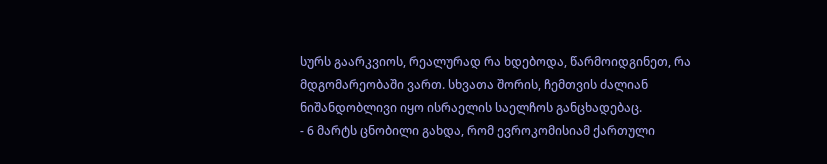სურს გაარკვიოს, რეალურად რა ხდებოდა, წარმოიდგინეთ, რა მდგომარეობაში ვართ. სხვათა შორის, ჩემთვის ძალიან ნიშანდობლივი იყო ისრაელის საელჩოს განცხადებაც.
- 6 მარტს ცნობილი გახდა, რომ ევროკომისიამ ქართული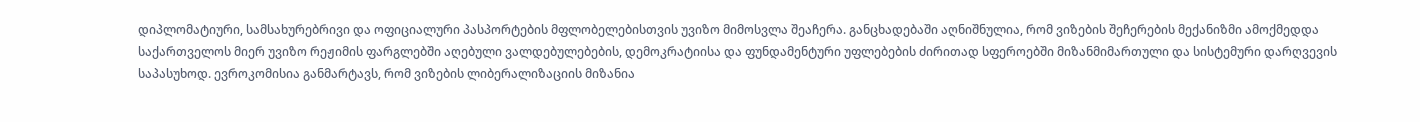დიპლომატიური, სამსახურებრივი და ოფიციალური პასპორტების მფლობელებისთვის უვიზო მიმოსვლა შეაჩერა. განცხადებაში აღნიშნულია, რომ ვიზების შეჩერების მექანიზმი ამოქმედდა საქართველოს მიერ უვიზო რეჟიმის ფარგლებში აღებული ვალდებულებების, დემოკრატიისა და ფუნდამენტური უფლებების ძირითად სფეროებში მიზანმიმართული და სისტემური დარღვევის საპასუხოდ. ევროკომისია განმარტავს, რომ ვიზების ლიბერალიზაციის მიზანია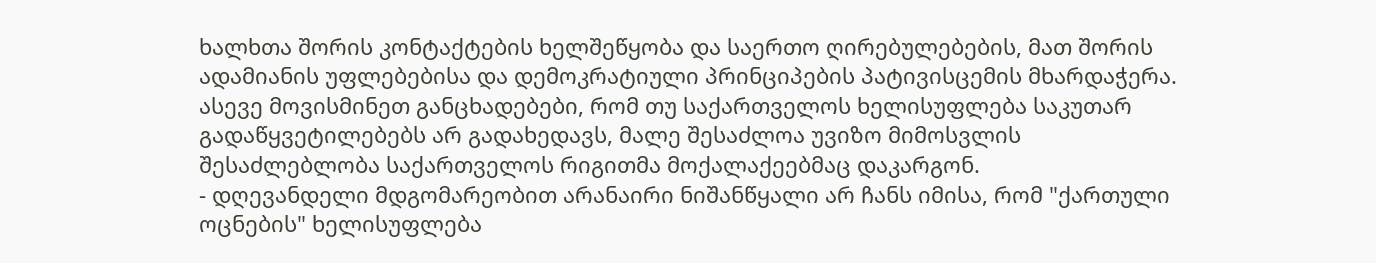ხალხთა შორის კონტაქტების ხელშეწყობა და საერთო ღირებულებების, მათ შორის ადამიანის უფლებებისა და დემოკრატიული პრინციპების პატივისცემის მხარდაჭერა. ასევე მოვისმინეთ განცხადებები, რომ თუ საქართველოს ხელისუფლება საკუთარ გადაწყვეტილებებს არ გადახედავს, მალე შესაძლოა უვიზო მიმოსვლის შესაძლებლობა საქართველოს რიგითმა მოქალაქეებმაც დაკარგონ.
- დღევანდელი მდგომარეობით არანაირი ნიშანწყალი არ ჩანს იმისა, რომ "ქართული ოცნების" ხელისუფლება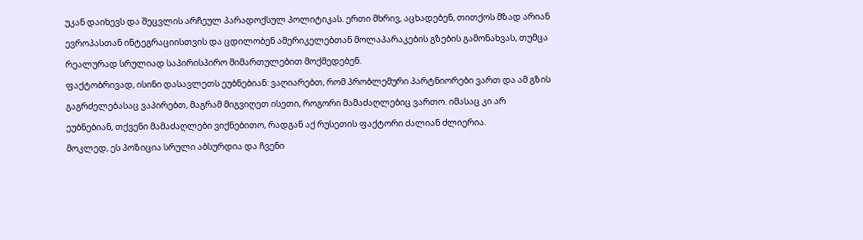უკან დაიხევს და შეცვლის არჩეულ პარადოქსულ პოლიტიკას. ერთი მხრივ, აცხადებენ, თითქოს მზად არიან ევროპასთან ინტეგრაციისთვის და ცდილობენ ამერიკელებთან მოლაპარაკების გზების გამონახვას, თუმცა რეალურად სრულიად საპირისპირო მიმართულებით მოქმედებენ.
ფაქტობრივად, ისინი დასავლეთს ეუბნებიან: ვაღიარებთ, რომ პრობლემური პარტნიორები ვართ და ამ გზის გაგრძელებასაც ვაპირებთ, მაგრამ მიგვიღეთ ისეთი, როგორი მამაძაღლებიც ვართო. იმასაც კი არ ეუბნებიან, თქვენი მამაძაღლები ვიქნებითო, რადგან აქ რუსეთის ფაქტორი ძალიან ძლიერია.
მოკლედ, ეს პოზიცია სრული აბსურდია და ჩვენი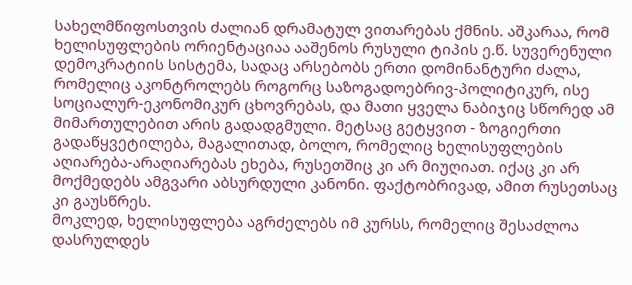სახელმწიფოსთვის ძალიან დრამატულ ვითარებას ქმნის. აშკარაა, რომ ხელისუფლების ორიენტაციაა ააშენოს რუსული ტიპის ე.წ. სუვერენული დემოკრატიის სისტემა, სადაც არსებობს ერთი დომინანტური ძალა, რომელიც აკონტროლებს როგორც საზოგადოებრივ-პოლიტიკურ, ისე სოციალურ-ეკონომიკურ ცხოვრებას, და მათი ყველა ნაბიჯიც სწორედ ამ მიმართულებით არის გადადგმული. მეტსაც გეტყვით - ზოგიერთი გადაწყვეტილება, მაგალითად, ბოლო, რომელიც ხელისუფლების აღიარება-არაღიარებას ეხება, რუსეთშიც კი არ მიუღიათ. იქაც კი არ მოქმედებს ამგვარი აბსურდული კანონი. ფაქტობრივად, ამით რუსეთსაც კი გაუსწრეს.
მოკლედ, ხელისუფლება აგრძელებს იმ კურსს, რომელიც შესაძლოა დასრულდეს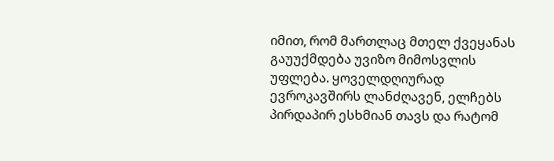იმით, რომ მართლაც მთელ ქვეყანას გაუუქმდება უვიზო მიმოსვლის უფლება. ყოველდღიურად ევროკავშირს ლანძღავენ, ელჩებს პირდაპირ ესხმიან თავს და რატომ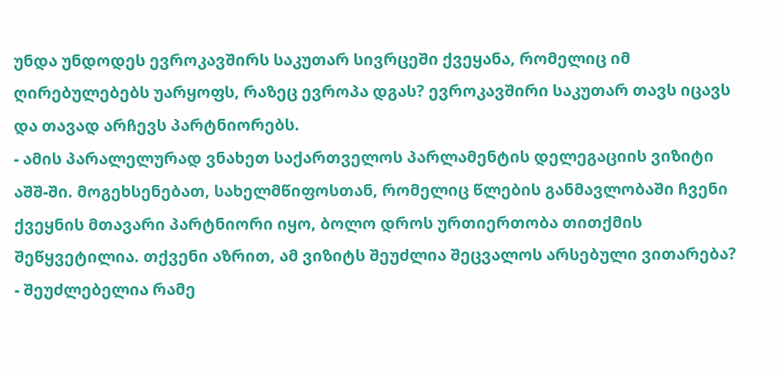უნდა უნდოდეს ევროკავშირს საკუთარ სივრცეში ქვეყანა, რომელიც იმ ღირებულებებს უარყოფს, რაზეც ევროპა დგას? ევროკავშირი საკუთარ თავს იცავს და თავად არჩევს პარტნიორებს.
- ამის პარალელურად ვნახეთ საქართველოს პარლამენტის დელეგაციის ვიზიტი აშშ-ში. მოგეხსენებათ, სახელმწიფოსთან, რომელიც წლების განმავლობაში ჩვენი ქვეყნის მთავარი პარტნიორი იყო, ბოლო დროს ურთიერთობა თითქმის შეწყვეტილია. თქვენი აზრით, ამ ვიზიტს შეუძლია შეცვალოს არსებული ვითარება?
- შეუძლებელია რამე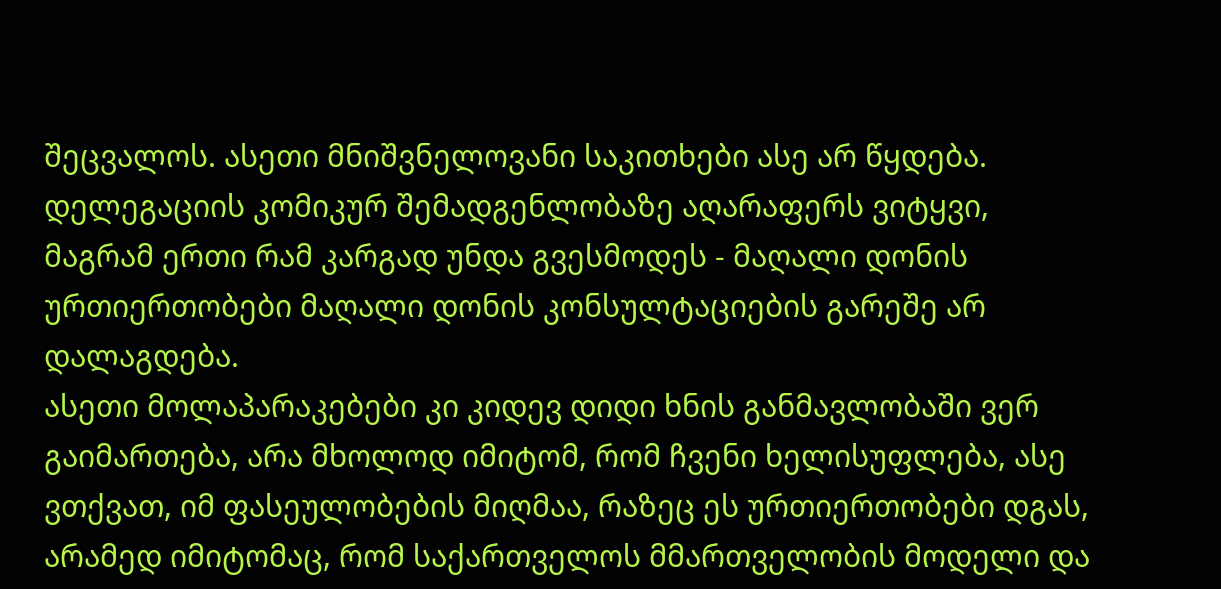შეცვალოს. ასეთი მნიშვნელოვანი საკითხები ასე არ წყდება. დელეგაციის კომიკურ შემადგენლობაზე აღარაფერს ვიტყვი, მაგრამ ერთი რამ კარგად უნდა გვესმოდეს - მაღალი დონის ურთიერთობები მაღალი დონის კონსულტაციების გარეშე არ დალაგდება.
ასეთი მოლაპარაკებები კი კიდევ დიდი ხნის განმავლობაში ვერ გაიმართება, არა მხოლოდ იმიტომ, რომ ჩვენი ხელისუფლება, ასე ვთქვათ, იმ ფასეულობების მიღმაა, რაზეც ეს ურთიერთობები დგას, არამედ იმიტომაც, რომ საქართველოს მმართველობის მოდელი და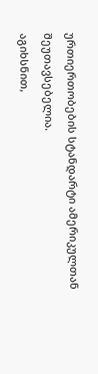ურთიერთობების სტანდარტი ამერიკულთან შეუთავსებელია.
აგიხსნით,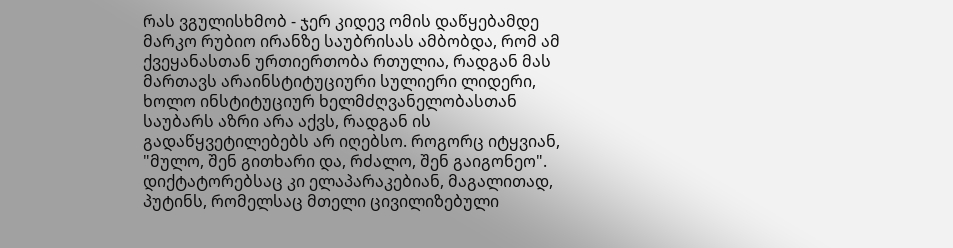რას ვგულისხმობ - ჯერ კიდევ ომის დაწყებამდე მარკო რუბიო ირანზე საუბრისას ამბობდა, რომ ამ ქვეყანასთან ურთიერთობა რთულია, რადგან მას მართავს არაინსტიტუციური სულიერი ლიდერი, ხოლო ინსტიტუციურ ხელმძღვანელობასთან საუბარს აზრი არა აქვს, რადგან ის გადაწყვეტილებებს არ იღებსო. როგორც იტყვიან, "მულო, შენ გითხარი და, რძალო, შენ გაიგონეო".
დიქტატორებსაც კი ელაპარაკებიან, მაგალითად, პუტინს, რომელსაც მთელი ცივილიზებული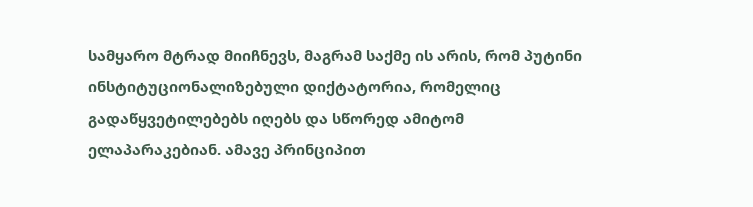სამყარო მტრად მიიჩნევს, მაგრამ საქმე ის არის, რომ პუტინი ინსტიტუციონალიზებული დიქტატორია, რომელიც გადაწყვეტილებებს იღებს და სწორედ ამიტომ ელაპარაკებიან. ამავე პრინციპით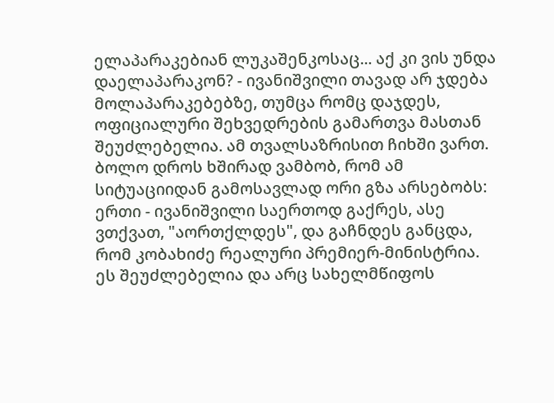ელაპარაკებიან ლუკაშენკოსაც... აქ კი ვის უნდა დაელაპარაკონ? - ივანიშვილი თავად არ ჯდება მოლაპარაკებებზე, თუმცა რომც დაჯდეს, ოფიციალური შეხვედრების გამართვა მასთან შეუძლებელია. ამ თვალსაზრისით ჩიხში ვართ. ბოლო დროს ხშირად ვამბობ, რომ ამ სიტუაციიდან გამოსავლად ორი გზა არსებობს: ერთი - ივანიშვილი საერთოდ გაქრეს, ასე ვთქვათ, "აორთქლდეს", და გაჩნდეს განცდა, რომ კობახიძე რეალური პრემიერ-მინისტრია. ეს შეუძლებელია და არც სახელმწიფოს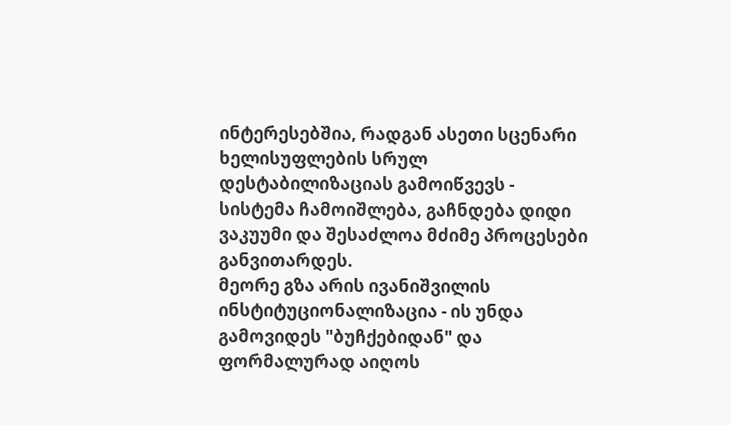ინტერესებშია, რადგან ასეთი სცენარი ხელისუფლების სრულ დესტაბილიზაციას გამოიწვევს - სისტემა ჩამოიშლება, გაჩნდება დიდი ვაკუუმი და შესაძლოა მძიმე პროცესები განვითარდეს.
მეორე გზა არის ივანიშვილის ინსტიტუციონალიზაცია - ის უნდა გამოვიდეს "ბუჩქებიდან" და ფორმალურად აიღოს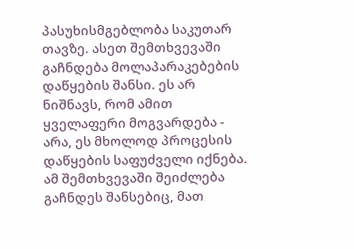პასუხისმგებლობა საკუთარ თავზე. ასეთ შემთხვევაში გაჩნდება მოლაპარაკებების დაწყების შანსი. ეს არ ნიშნავს, რომ ამით ყველაფერი მოგვარდება - არა, ეს მხოლოდ პროცესის დაწყების საფუძველი იქნება. ამ შემთხვევაში შეიძლება გაჩნდეს შანსებიც, მათ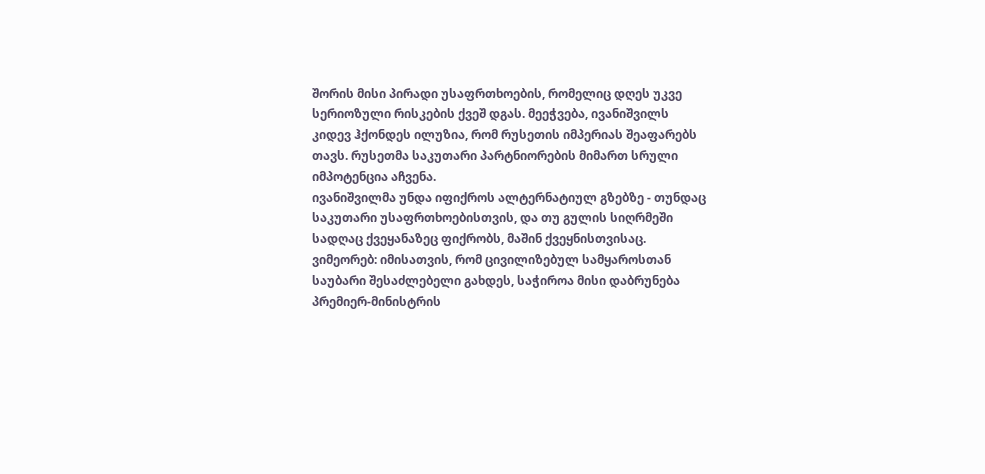შორის მისი პირადი უსაფრთხოების, რომელიც დღეს უკვე სერიოზული რისკების ქვეშ დგას. მეეჭვება, ივანიშვილს კიდევ ჰქონდეს ილუზია, რომ რუსეთის იმპერიას შეაფარებს თავს. რუსეთმა საკუთარი პარტნიორების მიმართ სრული იმპოტენცია აჩვენა.
ივანიშვილმა უნდა იფიქროს ალტერნატიულ გზებზე - თუნდაც საკუთარი უსაფრთხოებისთვის, და თუ გულის სიღრმეში სადღაც ქვეყანაზეც ფიქრობს, მაშინ ქვეყნისთვისაც. ვიმეორებ: იმისათვის, რომ ცივილიზებულ სამყაროსთან საუბარი შესაძლებელი გახდეს, საჭიროა მისი დაბრუნება პრემიერ-მინისტრის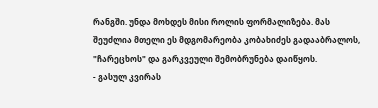რანგში. უნდა მოხდეს მისი როლის ფორმალიზება. მას შეუძლია მთელი ეს მდგომარეობა კობახიძეს გადააბრალოს, "ჩარეცხოს" და გარკვეული შემობრუნება დაიწყოს.
- გასულ კვირას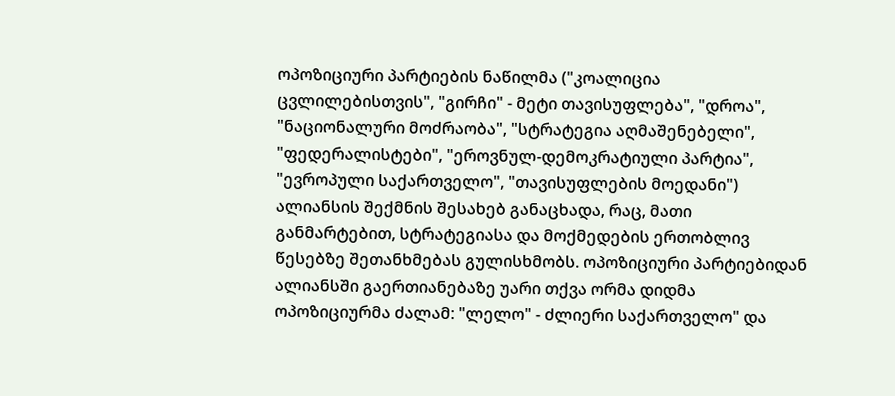ოპოზიციური პარტიების ნაწილმა ("კოალიცია ცვლილებისთვის", "გირჩი" - მეტი თავისუფლება", "დროა", "ნაციონალური მოძრაობა", "სტრატეგია აღმაშენებელი", "ფედერალისტები", "ეროვნულ-დემოკრატიული პარტია", "ევროპული საქართველო", "თავისუფლების მოედანი") ალიანსის შექმნის შესახებ განაცხადა, რაც, მათი განმარტებით, სტრატეგიასა და მოქმედების ერთობლივ წესებზე შეთანხმებას გულისხმობს. ოპოზიციური პარტიებიდან ალიანსში გაერთიანებაზე უარი თქვა ორმა დიდმა ოპოზიციურმა ძალამ: "ლელო" - ძლიერი საქართველო" და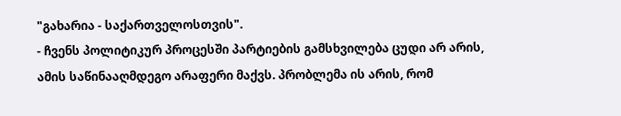"გახარია - საქართველოსთვის".
- ჩვენს პოლიტიკურ პროცესში პარტიების გამსხვილება ცუდი არ არის, ამის საწინააღმდეგო არაფერი მაქვს. პრობლემა ის არის, რომ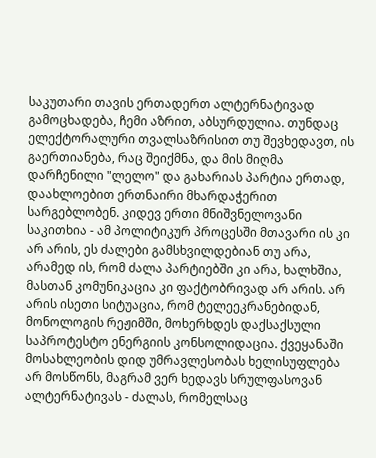საკუთარი თავის ერთადერთ ალტერნატივად გამოცხადება, ჩემი აზრით, აბსურდულია. თუნდაც ელექტორალური თვალსაზრისით თუ შევხედავთ, ის გაერთიანება, რაც შეიქმნა, და მის მიღმა დარჩენილი "ლელო" და გახარიას პარტია ერთად, დაახლოებით ერთნაირი მხარდაჭერით სარგებლობენ. კიდევ ერთი მნიშვნელოვანი საკითხია - ამ პოლიტიკურ პროცესში მთავარი ის კი არ არის, ეს ძალები გამსხვილდებიან თუ არა, არამედ ის, რომ ძალა პარტიებში კი არა, ხალხშია, მასთან კომუნიკაცია კი ფაქტობრივად არ არის. არ არის ისეთი სიტუაცია, რომ ტელეეკრანებიდან, მონოლოგის რეჟიმში, მოხერხდეს დაქსაქსული საპროტესტო ენერგიის კონსოლიდაცია. ქვეყანაში მოსახლეობის დიდ უმრავლესობას ხელისუფლება არ მოსწონს, მაგრამ ვერ ხედავს სრულფასოვან ალტერნატივას - ძალას, რომელსაც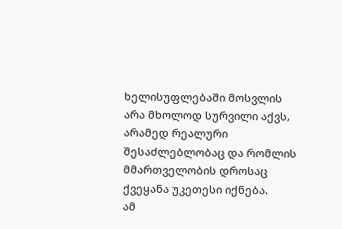ხელისუფლებაში მოსვლის არა მხოლოდ სურვილი აქვს, არამედ რეალური შესაძლებლობაც და რომლის მმართველობის დროსაც ქვეყანა უკეთესი იქნება.
ამ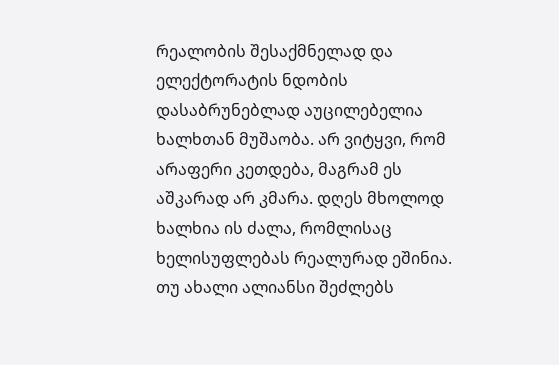რეალობის შესაქმნელად და ელექტორატის ნდობის დასაბრუნებლად აუცილებელია ხალხთან მუშაობა. არ ვიტყვი, რომ არაფერი კეთდება, მაგრამ ეს აშკარად არ კმარა. დღეს მხოლოდ ხალხია ის ძალა, რომლისაც ხელისუფლებას რეალურად ეშინია. თუ ახალი ალიანსი შეძლებს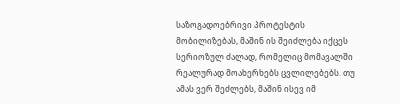საზოგადოებრივი პროტესტის მობილიზებას, მაშინ ის შეიძლება იქცეს სერიოზულ ძალად, რომელიც მომავალში რეალურად მოახერხებს ცვლილებებს. თუ ამას ვერ შეძლებს, მაშინ ისევ იმ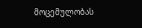მოცემულობას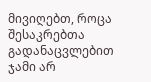მივიღებთ, როცა შესაკრებთა გადანაცვლებით ჯამი არ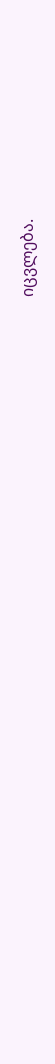იცვლება.